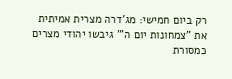רק ביום חמישי: מג'דרה מצרית אמיתית
את "צמחונות יום ה'" גיבשו יהודי מצרים כמסורת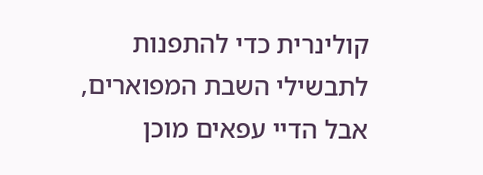קולינרית כדי להתפנות לתבשילי השבת המפוארים, אבל הדיי עפאים מוכן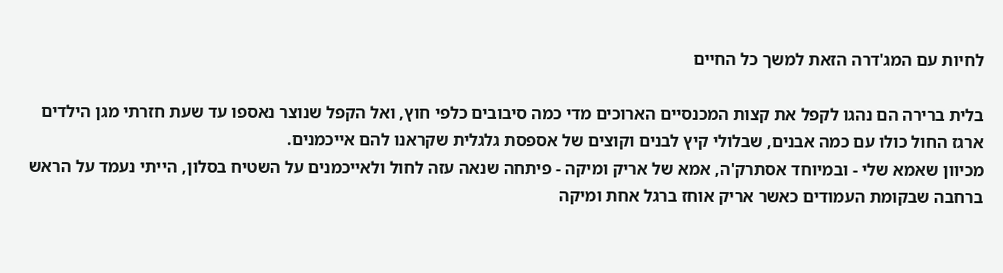לחיות עם המג'דרה הזאת למשך כל החיים

בלית ברירה הם נהגו לקפל את קצות המכנסיים הארוכים מדי כמה סיבובים כלפי חוץ, ואל הקפל שנוצר נאספו עד שעת חזרתי מגן הילדים ארגז החול כולו עם כמה אבנים, שבלולי קיץ לבנים וקוצים של אספסת גלגלית שקראנו להם אייכמנים.
מכיוון שאמא שלי - ובמיוחד אסתרק'ה, אמא של אריק ומיקה - פיתחה שנאה עזה לחול ולאייכמנים על השטיח בסלון, הייתי נעמד על הראש ברחבה שבקומת העמודים כאשר אריק אוחז ברגל אחת ומיקה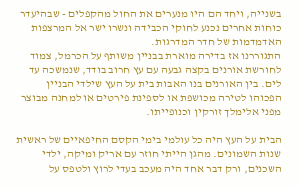בשנייה, ויחד הם היו מנערים את החול מהקפלים - שבהיעדר כוחות אחרים נכנע לחוקי הכבידה ונשרו ישר אל המרצפות האדמדמות של חדר המדרגות.
התגוררנו אז בדירה מוארת בבניין משותף על הכרמל, צמוד לחורשת אורנים בקצה גבעה עם עץ חרוב בודד, שנמשכה עד לים. בין האורנים בנו האבות בית על העץ שילדי הבניין הפכוהו לטירה מכושפת או לספינת פירטים או למחנה מבוצר מפני אלימלך זורקין וכנופייתו.

הבית על העץ היה כל עולמי בימי הקסם החיפאיים של ראשית שנות השמונים. מהגן הייתי חוזר עם אריק ומיקה, ילדי השכנים, ורק דבר אחד היה מעכב בעדי לרוץ ולטפס על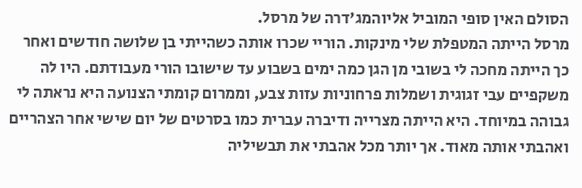הסולם האין סופי המוביל אליוהמג'דרה של מרסל.
מרסל הייתה המטפלת שלי מינקות. הוריי שכרו אותה כשהייתי בן שלושה חודשים ואחר כך הייתה מחכה לי בשובי מן הגן כמה ימים בשבוע עד שישובו הורי מעבודתם. היו לה משקפיים עבי זגוגית ושמלות פרחוניות עזות צבע, וממרום קומתי הצנועה היא נראתה לי גבוהה במיוחד. היא הייתה מצרייה ודיברה עברית כמו בסרטים של יום שישי אחר הצהריים ואהבתי אותה מאוד. אך יותר מכל אהבתי את תבשיליה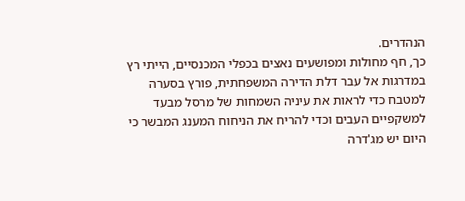הנהדרים.
כך, חף מחולות ומפושעים נאצים בכפלי המכנסיים, הייתי רץ במדרגות אל עבר דלת הדירה המשפחתית, פורץ בסערה למטבח כדי לראות את עיניה השמחות של מרסל מבעד למשקפיים העבים וכדי להריח את הניחוח המענג המבשר כי היום יש מג'דרה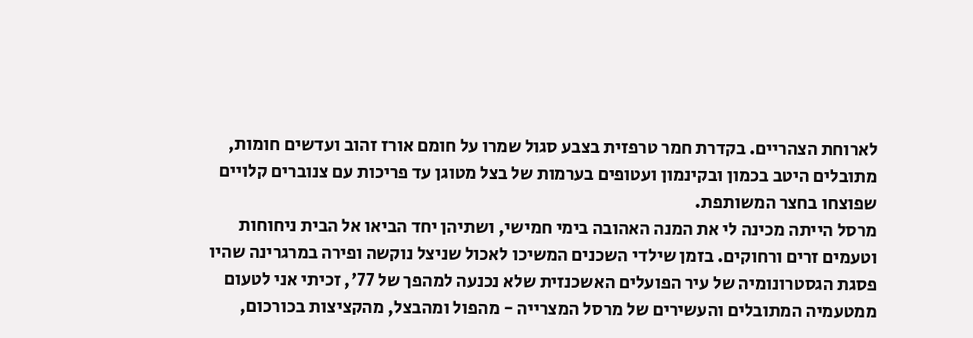לארוחת הצהריים. בקדרת חמר טרפזית בצבע סגול שמרו על חומם אורז זהוב ועדשים חומות, מתובלים היטב בכמון ובקינמון ועטופים בערמות של בצל מטוגן עד פריכות עם צנוברים קלויים שפוצחו בחצר המשותפת.
מרסל הייתה מכינה לי את המנה האהובה בימי חמישי, ושתיהן יחד הביאו אל הבית ניחוחות וטעמים זרים ורחוקים. בזמן שילדי השכנים המשיכו לאכול שניצל נוקשה ופירה במרגרינה שהיו פסגת הגסטרונומיה של עיר הפועלים האשכנזית שלא נכנעה למהפך של 77', זכיתי אני לטעום ממטעמיה המתובלים והעשירים של מרסל המצרייה - מהפול ומהבצל, מהקציצות בכורכום,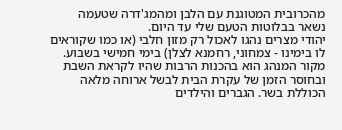מהכרובית המטוגנת עם הלבן ומהמג'דרה שטעמה נשאר בבלוטות הטעם שלי עד היום.
יהודי מצרים נהגו לאכול רק מזון חלבי (או כמו שקוראים לו בימינו - צמחוני, רחמנא לצלן) בימי חמישי בשבוע. מקור המנהג הוא בהכנות הרבות שהיו לקראת השבת ובחוסר הזמן של עקרת הבית לבשל ארוחה מלאה הכוללת בשר. הגברים והילדים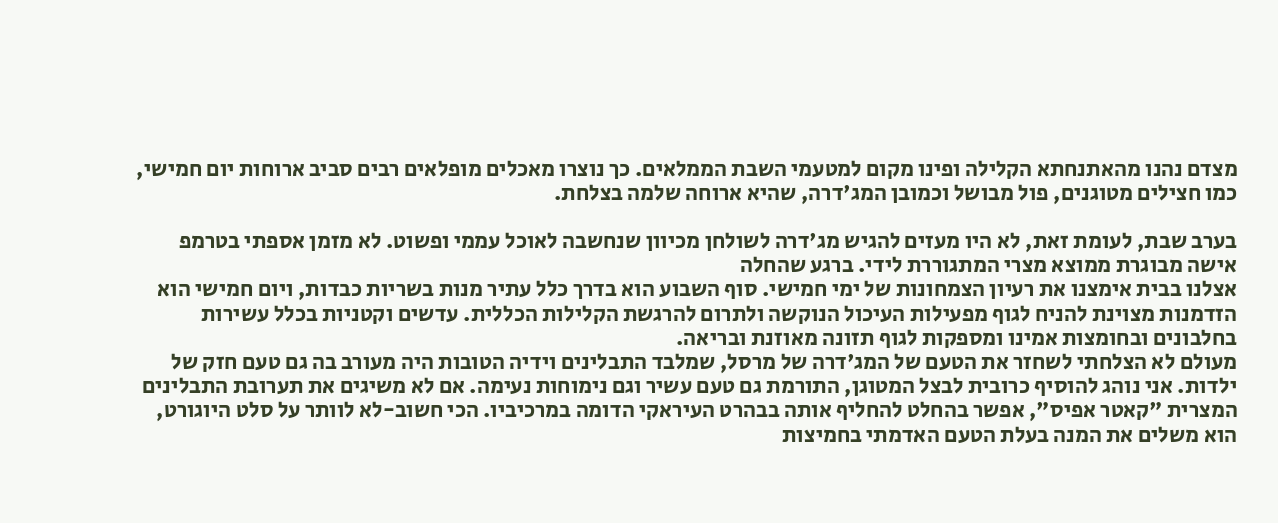מצדם נהנו מהאתנחתא הקלילה ופינו מקום למטעמי השבת הממלאים. כך נוצרו מאכלים מופלאים רבים סביב ארוחות יום חמישי, כמו חצילים מטוגנים, פול מבושל וכמובן המג'דרה, שהיא ארוחה שלמה בצלחת.

בערב שבת, לעומת זאת, לא היו מעזים להגיש מג'דרה לשולחן מכיוון שנחשבה לאוכל עממי ופשוט. לא מזמן אספתי בטרמפ אישה מבוגרת ממוצא מצרי המתגוררת לידי. ברגע שהחלה
אצלנו בבית אימצנו את רעיון הצמחונות של ימי חמישי. סוף השבוע הוא בדרך כלל עתיר מנות בשריות כבדות, ויום חמישי הוא הזדמנות מצוינת להניח לגוף מפעילות העיכול הנוקשה ולתרום להרגשת הקלילות הכללית. עדשים וקטניות בכלל עשירות בחלבונים ובחומצות אמינו ומספקות לגוף תזונה מאוזנת ובריאה.
מעולם לא הצלחתי לשחזר את הטעם של המג'דרה של מרסל, שמלבד התבלינים וידיה הטובות היה מעורב בה גם טעם חזק של ילדות. אני נוהג להוסיף כרובית לבצל המטוגן, התורמת גם טעם עשיר וגם נימוחות נעימה. אם לא משיגים את תערובת התבלינים המצרית "קאטר אפיס", אפשר בהחלט להחליף אותה בבהרט העיראקי הדומה במרכיביו. הכי חשוב-לא לוותר על סלט היוגורט, הוא משלים את המנה בעלת הטעם האדמתי בחמיצות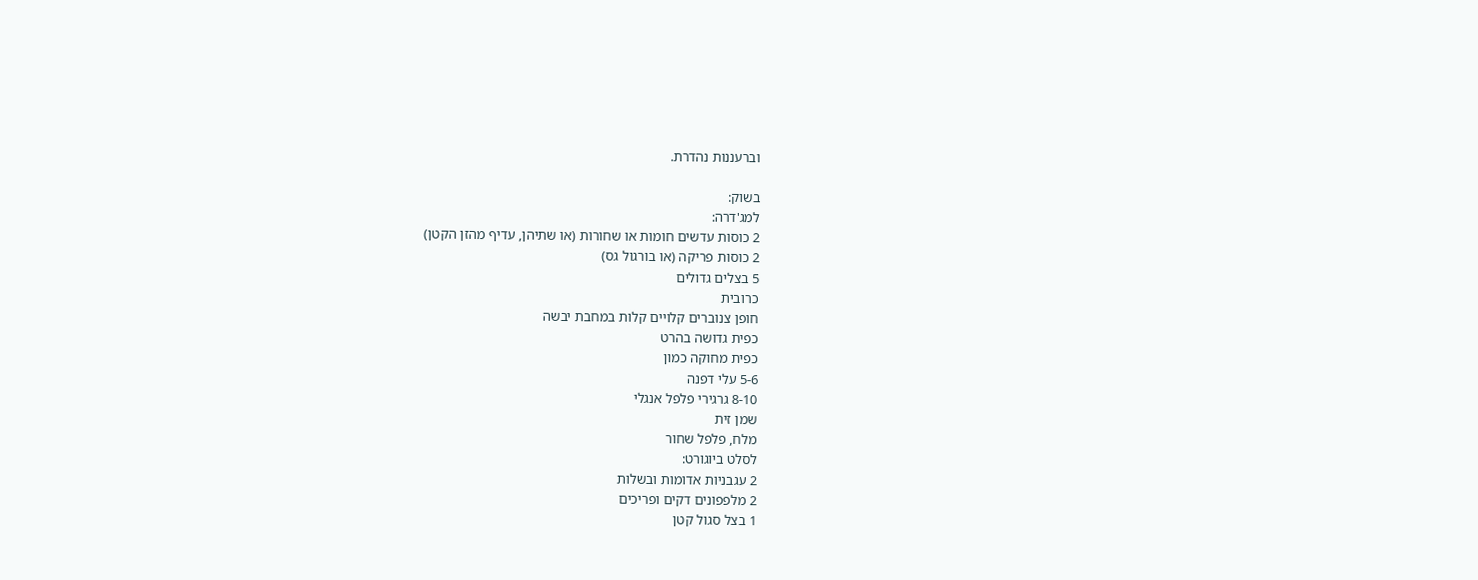וברעננות נהדרת.

בשוק:
למג'דרה:
2 כוסות עדשים חומות או שחורות (או שתיהן, עדיף מהזן הקטן)
2 כוסות פריקה (או בורגול גס)
5 בצלים גדולים
כרובית
חופן צנוברים קלויים קלות במחבת יבשה
כפית גדושה בהרט
כפית מחוקה כמון
5-6 עלי דפנה
8-10 גרגירי פלפל אנגלי
שמן זית
מלח, פלפל שחור
לסלט ביוגורט:
2 עגבניות אדומות ובשלות
2 מלפפונים דקים ופריכים
1 בצל סגול קטן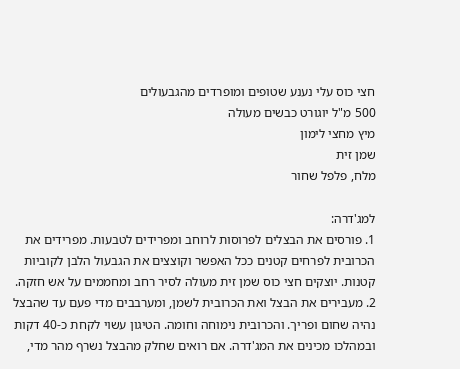חצי כוס עלי נענע שטופים ומופרדים מהגבעולים
500 מ"ל יוגורט כבשים מעולה
מיץ מחצי לימון
שמן זית
מלח, פלפל שחור

למג'דרה:
1. פורסים את הבצלים לפרוסות לרוחב ומפרידים לטבעות. מפרידים את הכרובית לפרחים קטנים ככל האפשר וקוצצים את הגבעול הלבן לקוביות קטנות. יוצקים חצי כוס שמן זית מעולה לסיר רחב ומחממים על אש חזקה.
2. מעבירים את הבצל ואת הכרובית לשמן, ומערבבים מדי פעם עד שהבצל נהיה שחום ופריך. והכרובית נימוחה וחומה. הטיגון עשוי לקחת כ-40 דקות ובמהלכו מכינים את המג'דרה. אם רואים שחלק מהבצל נשרף מהר מדי,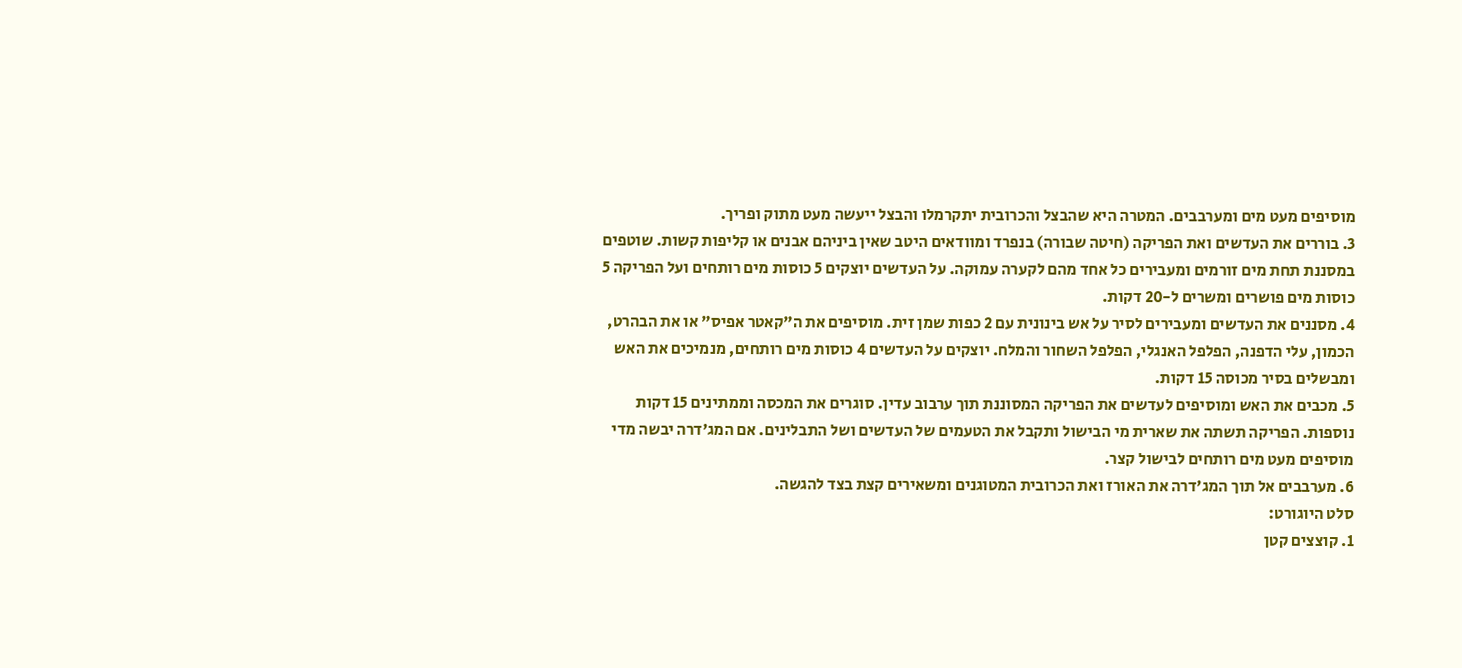מוסיפים מעט מים ומערבבים. המטרה היא שהבצל והכרובית יתקרמלו והבצל ייעשה מעט מתוק ופריך.
3. בוררים את העדשים ואת הפריקה (חיטה שבורה) בנפרד ומוודאים היטב שאין ביניהם אבנים או קליפות קשות. שוטפים במסננת תחת מים זורמים ומעבירים כל אחד מהם לקערה עמוקה. על העדשים יוצקים 5 כוסות מים רותחים ועל הפריקה 5 כוסות מים פושרים ומשרים ל-20 דקות.
4. מסננים את העדשים ומעבירים לסיר על אש בינונית עם 2 כפות שמן זית. מוסיפים את ה"קאטר אפיס" או את הבהרט, הכמון, עלי הדפנה, הפלפל האנגלי, הפלפל השחור והמלח. יוצקים על העדשים 4 כוסות מים רותחים, מנמיכים את האש ומבשלים בסיר מכוסה 15 דקות.
5. מכבים את האש ומוסיפים לעדשים את הפריקה המסוננת תוך ערבוב עדין. סוגרים את המכסה וממתינים 15 דקות נוספות. הפריקה תשתה את שארית מי הבישול ותקבל את הטעמים של העדשים ושל התבלינים. אם המג'דרה יבשה מדי מוסיפים מעט מים רותחים לבישול קצר.
6. מערבבים אל תוך המג'דרה את האורז ואת הכרובית המטוגנים ומשאירים קצת בצד להגשה.
סלט היוגורט:
1. קוצצים קטן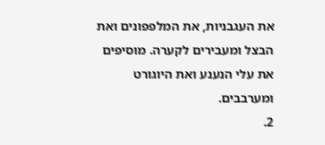את העגבניות, את המלפפונים ואת הבצל ומעבירים לקערה. מוסיפים את עלי הנענע ואת היוגורט ומערבבים.
2.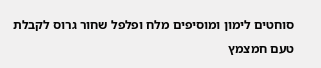סוחטים לימון ומוסיפים מלח ופלפל שחור גרוס לקבלת טעם חמצמץ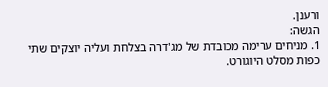ורענן.
הגשה:
1. מניחים ערימה מכובדת של מג'דרה בצלחת ועליה יוצקים שתי כפות מסלט היוגורט.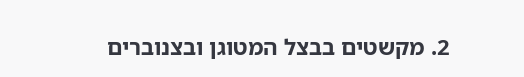2. מקשטים בבצל המטוגן ובצנוברים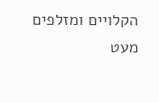הקלויים ומזלפים מעט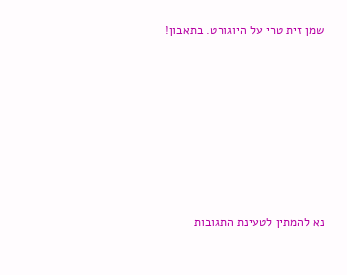שמן זית טרי על היוגורט. בתאבון!







נא להמתין לטעינת התגובות